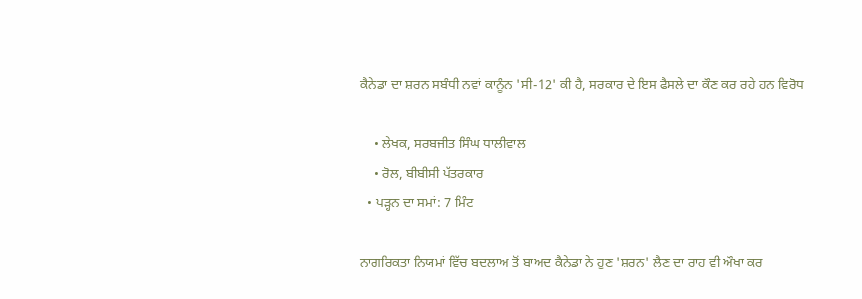ਕੈਨੇਡਾ ਦਾ ਸ਼ਰਨ ਸਬੰਧੀ ਨਵਾਂ ਕਾਨੂੰਨ 'ਸੀ-12' ਕੀ ਹੈ, ਸਰਕਾਰ ਦੇ ਇਸ ਫੈਸਲੇ ਦਾ ਕੌਣ ਕਰ ਰਹੇ ਹਨ ਵਿਰੋਧ

    • ਲੇਖਕ, ਸਰਬਜੀਤ ਸਿੰਘ ਧਾਲੀਵਾਲ
    • ਰੋਲ, ਬੀਬੀਸੀ ਪੱਤਰਕਾਰ
  • ਪੜ੍ਹਨ ਦਾ ਸਮਾਂ: 7 ਮਿੰਟ

ਨਾਗਰਿਕਤਾ ਨਿਯਮਾਂ ਵਿੱਚ ਬਦਲਾਅ ਤੋਂ ਬਾਅਦ ਕੈਨੇਡਾ ਨੇ ਹੁਣ 'ਸ਼ਰਨ' ਲੈਣ ਦਾ ਰਾਹ ਵੀ ਔਖਾ ਕਰ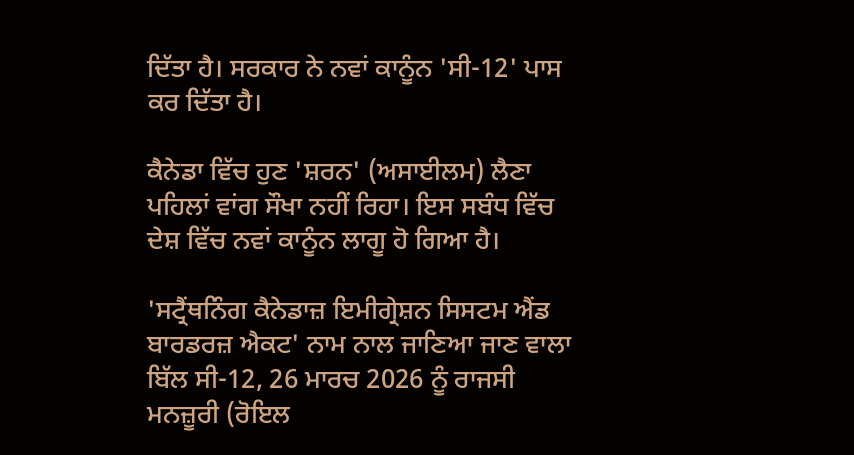ਦਿੱਤਾ ਹੈ। ਸਰਕਾਰ ਨੇ ਨਵਾਂ ਕਾਨੂੰਨ 'ਸੀ-12' ਪਾਸ ਕਰ ਦਿੱਤਾ ਹੈ।

ਕੈਨੇਡਾ ਵਿੱਚ ਹੁਣ 'ਸ਼ਰਨ' (ਅਸਾਈਲਮ) ਲੈਣਾ ਪਹਿਲਾਂ ਵਾਂਗ ਸੌਖਾ ਨਹੀਂ ਰਿਹਾ। ਇਸ ਸਬੰਧ ਵਿੱਚ ਦੇਸ਼ ਵਿੱਚ ਨਵਾਂ ਕਾਨੂੰਨ ਲਾਗੂ ਹੋ ਗਿਆ ਹੈ।

'ਸਟ੍ਰੈਂਥਨਿੰਗ ਕੈਨੇਡਾਜ਼ ਇਮੀਗ੍ਰੇਸ਼ਨ ਸਿਸਟਮ ਐਂਡ ਬਾਰਡਰਜ਼ ਐਕਟ' ਨਾਮ ਨਾਲ ਜਾਣਿਆ ਜਾਣ ਵਾਲਾ ਬਿੱਲ ਸੀ-12, 26 ਮਾਰਚ 2026 ਨੂੰ ਰਾਜਸੀ ਮਨਜ਼ੂਰੀ (ਰੋਇਲ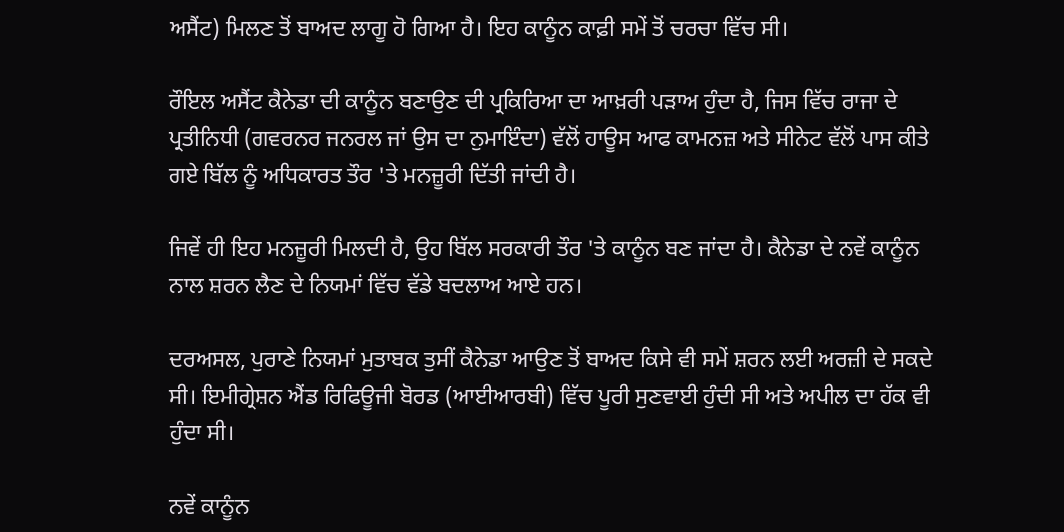ਅਸੈਂਟ) ਮਿਲਣ ਤੋਂ ਬਾਅਦ ਲਾਗੂ ਹੋ ਗਿਆ ਹੈ। ਇਹ ਕਾਨੂੰਨ ਕਾਫ਼ੀ ਸਮੇਂ ਤੋਂ ਚਰਚਾ ਵਿੱਚ ਸੀ।

ਰੌਇਲ ਅਸੈਂਟ ਕੈਨੇਡਾ ਦੀ ਕਾਨੂੰਨ ਬਣਾਉਣ ਦੀ ਪ੍ਰਕਿਰਿਆ ਦਾ ਆਖ਼ਰੀ ਪੜਾਅ ਹੁੰਦਾ ਹੈ, ਜਿਸ ਵਿੱਚ ਰਾਜਾ ਦੇ ਪ੍ਰਤੀਨਿਧੀ (ਗਵਰਨਰ ਜਨਰਲ ਜਾਂ ਉਸ ਦਾ ਨੁਮਾਇੰਦਾ) ਵੱਲੋਂ ਹਾਊਸ ਆਫ ਕਾਮਨਜ਼ ਅਤੇ ਸੀਨੇਟ ਵੱਲੋਂ ਪਾਸ ਕੀਤੇ ਗਏ ਬਿੱਲ ਨੂੰ ਅਧਿਕਾਰਤ ਤੌਰ 'ਤੇ ਮਨਜ਼ੂਰੀ ਦਿੱਤੀ ਜਾਂਦੀ ਹੈ।

ਜਿਵੇਂ ਹੀ ਇਹ ਮਨਜ਼ੂਰੀ ਮਿਲਦੀ ਹੈ, ਉਹ ਬਿੱਲ ਸਰਕਾਰੀ ਤੌਰ 'ਤੇ ਕਾਨੂੰਨ ਬਣ ਜਾਂਦਾ ਹੈ। ਕੈਨੇਡਾ ਦੇ ਨਵੇਂ ਕਾਨੂੰਨ ਨਾਲ ਸ਼ਰਨ ਲੈਣ ਦੇ ਨਿਯਮਾਂ ਵਿੱਚ ਵੱਡੇ ਬਦਲਾਅ ਆਏ ਹਨ।

ਦਰਅਸਲ, ਪੁਰਾਣੇ ਨਿਯਮਾਂ ਮੁਤਾਬਕ ਤੁਸੀਂ ਕੈਨੇਡਾ ਆਉਣ ਤੋਂ ਬਾਅਦ ਕਿਸੇ ਵੀ ਸਮੇਂ ਸ਼ਰਨ ਲਈ ਅਰਜ਼ੀ ਦੇ ਸਕਦੇ ਸੀ। ਇਮੀਗ੍ਰੇਸ਼ਨ ਐਂਡ ਰਿਫਿਊਜੀ ਬੋਰਡ (ਆਈਆਰਬੀ) ਵਿੱਚ ਪੂਰੀ ਸੁਣਵਾਈ ਹੁੰਦੀ ਸੀ ਅਤੇ ਅਪੀਲ ਦਾ ਹੱਕ ਵੀ ਹੁੰਦਾ ਸੀ।

ਨਵੇਂ ਕਾਨੂੰਨ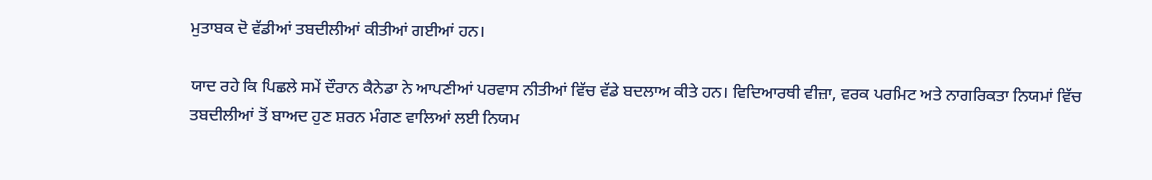ਮੁਤਾਬਕ ਦੋ ਵੱਡੀਆਂ ਤਬਦੀਲੀਆਂ ਕੀਤੀਆਂ ਗਈਆਂ ਹਨ।

ਯਾਦ ਰਹੇ ਕਿ ਪਿਛਲੇ ਸਮੇਂ ਦੌਰਾਨ ਕੈਨੇਡਾ ਨੇ ਆਪਣੀਆਂ ਪਰਵਾਸ ਨੀਤੀਆਂ ਵਿੱਚ ਵੱਡੇ ਬਦਲਾਅ ਕੀਤੇ ਹਨ। ਵਿਦਿਆਰਥੀ ਵੀਜ਼ਾ, ਵਰਕ ਪਰਮਿਟ ਅਤੇ ਨਾਗਰਿਕਤਾ ਨਿਯਮਾਂ ਵਿੱਚ ਤਬਦੀਲੀਆਂ ਤੋਂ ਬਾਅਦ ਹੁਣ ਸ਼ਰਨ ਮੰਗਣ ਵਾਲਿਆਂ ਲਈ ਨਿਯਮ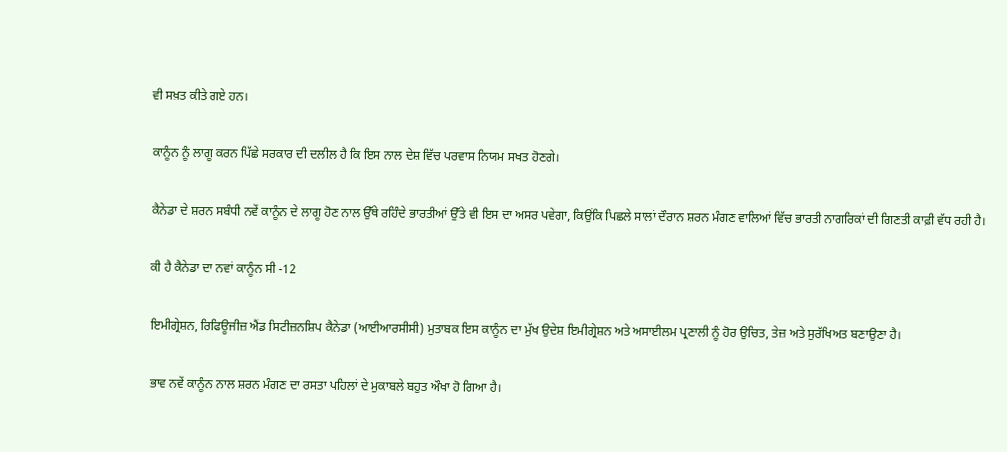ਵੀ ਸਖ਼ਤ ਕੀਤੇ ਗਏ ਹਨ।

ਕਾਨੂੰਨ ਨੂੰ ਲਾਗੂ ਕਰਨ ਪਿੱਛੇ ਸਰਕਾਰ ਦੀ ਦਲੀਲ ਹੈ ਕਿ ਇਸ ਨਾਲ ਦੇਸ਼ ਵਿੱਚ ਪਰਵਾਸ ਨਿਯਮ ਸਖਤ ਹੋਣਗੇ।

ਕੈਨੇਡਾ ਦੇ ਸ਼ਰਨ ਸਬੰਧੀ ਨਵੇਂ ਕਾਨੂੰਨ ਦੇ ਲਾਗੂ ਹੋਣ ਨਾਲ ਉੱਥੇ ਰਹਿੰਦੇ ਭਾਰਤੀਆਂ ਉੱਤੇ ਵੀ ਇਸ ਦਾ ਅਸਰ ਪਵੇਗਾ, ਕਿਉਂਕਿ ਪਿਛਲੇ ਸਾਲਾਂ ਦੌਰਾਨ ਸ਼ਰਨ ਮੰਗਣ ਵਾਲਿਆਂ ਵਿੱਚ ਭਾਰਤੀ ਨਾਗਰਿਕਾਂ ਦੀ ਗਿਣਤੀ ਕਾਫ਼ੀ ਵੱਧ ਰਹੀ ਹੈ।

ਕੀ ਹੈ ਕੈਨੇਡਾ ਦਾ ਨਵਾਂ ਕਾਨੂੰਨ ਸੀ -12

ਇਮੀਗ੍ਰੇਸ਼ਨ, ਰਿਫਿਊਜੀਜ਼ ਐਂਡ ਸਿਟੀਜ਼ਨਸ਼ਿਪ ਕੈਨੇਡਾ (ਆਈਆਰਸੀਸੀ) ਮੁਤਾਬਕ ਇਸ ਕਾਨੂੰਨ ਦਾ ਮੁੱਖ ਉਦੇਸ਼ ਇਮੀਗ੍ਰੇਸ਼ਨ ਅਤੇ ਅਸਾਈਲਮ ਪ੍ਰਣਾਲੀ ਨੂੰ ਹੋਰ ਉਚਿਤ, ਤੇਜ਼ ਅਤੇ ਸੁਰੱਖਿਅਤ ਬਣਾਉਣਾ ਹੈ।

ਭਾਵ ਨਵੇਂ ਕਾਨੂੰਨ ਨਾਲ ਸ਼ਰਨ ਮੰਗਣ ਦਾ ਰਸਤਾ ਪਹਿਲਾਂ ਦੇ ਮੁਕਾਬਲੇ ਬਹੁਤ ਔਖਾ ਹੋ ਗਿਆ ਹੈ।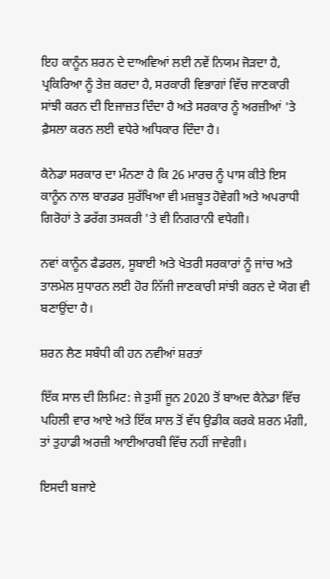ਇਹ ਕਾਨੂੰਨ ਸ਼ਰਨ ਦੇ ਦਾਅਵਿਆਂ ਲਈ ਨਵੇਂ ਨਿਯਮ ਜੋੜਦਾ ਹੈ, ਪ੍ਰਕਿਰਿਆ ਨੂੰ ਤੇਜ਼ ਕਰਦਾ ਹੈ, ਸਰਕਾਰੀ ਵਿਭਾਗਾਂ ਵਿੱਚ ਜਾਣਕਾਰੀ ਸਾਂਝੀ ਕਰਨ ਦੀ ਇਜਾਜ਼ਤ ਦਿੰਦਾ ਹੈ ਅਤੇ ਸਰਕਾਰ ਨੂੰ ਅਰਜ਼ੀਆਂ 'ਤੇ ਫ਼ੈਸਲਾ ਕਰਨ ਲਈ ਵਧੇਰੇ ਅਧਿਕਾਰ ਦਿੰਦਾ ਹੈ।

ਕੈਨੇਡਾ ਸਰਕਾਰ ਦਾ ਮੰਨਣਾ ਹੈ ਕਿ 26 ਮਾਰਚ ਨੂੰ ਪਾਸ ਕੀਤੇ ਇਸ ਕਾਨੂੰਨ ਨਾਲ ਬਾਰਡਰ ਸੁਰੱਖਿਆ ਵੀ ਮਜ਼ਬੂਤ ਹੋਵੇਗੀ ਅਤੇ ਅਪਰਾਧੀ ਗਿਰੋਹਾਂ ਤੇ ਡਰੱਗ ਤਸਕਰੀ 'ਤੇ ਵੀ ਨਿਗਰਾਨੀ ਵਧੇਗੀ।

ਨਵਾਂ ਕਾਨੂੰਨ ਫੈਡਰਲ, ਸੂਬਾਈ ਅਤੇ ਖੇਤਰੀ ਸਰਕਾਰਾਂ ਨੂੰ ਜਾਂਚ ਅਤੇ ਤਾਲਮੇਲ ਸੁਧਾਰਨ ਲਈ ਹੋਰ ਨਿੱਜੀ ਜਾਣਕਾਰੀ ਸਾਂਝੀ ਕਰਨ ਦੇ ਯੋਗ ਵੀ ਬਣਾਉਂਦਾ ਹੈ।

ਸ਼ਰਨ ਲੈਣ ਸਬੰਧੀ ਕੀ ਹਨ ਨਵੀਆਂ ਸ਼ਰਤਾਂ

ਇੱਕ ਸਾਲ ਦੀ ਲਿਮਿਟ: ਜੇ ਤੁਸੀਂ ਜੂਨ 2020 ਤੋਂ ਬਾਅਦ ਕੈਨੇਡਾ ਵਿੱਚ ਪਹਿਲੀ ਵਾਰ ਆਏ ਅਤੇ ਇੱਕ ਸਾਲ ਤੋਂ ਵੱਧ ਉਡੀਕ ਕਰਕੇ ਸ਼ਰਨ ਮੰਗੀ, ਤਾਂ ਤੁਹਾਡੀ ਅਰਜ਼ੀ ਆਈਆਰਬੀ ਵਿੱਚ ਨਹੀਂ ਜਾਵੇਗੀ।

ਇਸਦੀ ਬਜਾਏ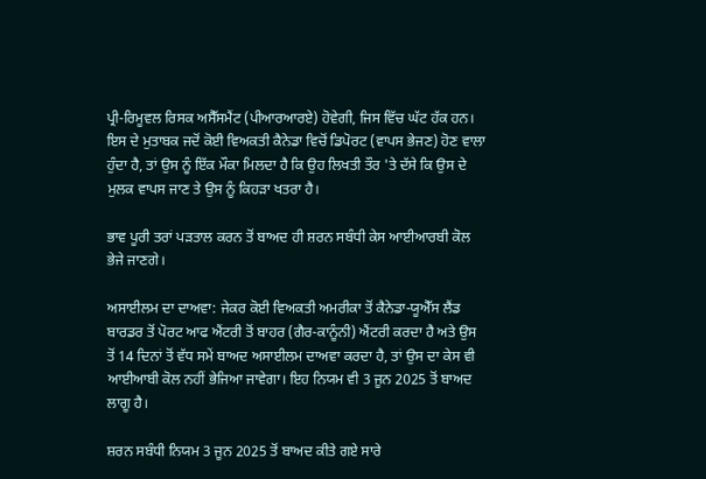ਪ੍ਰੀ-ਰਿਮੂਵਲ ਰਿਸਕ ਅਸੈੱਸਮੈਂਟ (ਪੀਆਰਆਰਏ) ਹੋਵੇਗੀ, ਜਿਸ ਵਿੱਚ ਘੱਟ ਹੱਕ ਹਨ। ਇਸ ਦੇ ਮੁਤਾਬਕ ਜਦੋਂ ਕੋਈ ਵਿਅਕਤੀ ਕੈਨੇਡਾ ਵਿਚੋਂ ਡਿਪੋਰਟ (ਵਾਪਸ ਭੇਜਣ) ਹੋਣ ਵਾਲਾ ਹੁੰਦਾ ਹੈ, ਤਾਂ ਉਸ ਨੂੰ ਇੱਕ ਮੌਕਾ ਮਿਲਦਾ ਹੈ ਕਿ ਉਹ ਲਿਖਤੀ ਤੌਰ 'ਤੇ ਦੱਸੇ ਕਿ ਉਸ ਦੇ ਮੁਲਕ ਵਾਪਸ ਜਾਣ ਤੇ ਉਸ ਨੂੰ ਕਿਹੜਾ ਖਤਰਾ ਹੈ।

ਭਾਵ ਪੂਰੀ ਤਰਾਂ ਪੜਤਾਲ ਕਰਨ ਤੋਂ ਬਾਅਦ ਹੀ ਸ਼ਰਨ ਸਬੰਧੀ ਕੇਸ ਆਈਆਰਬੀ ਕੋਲ ਭੇਜੇ ਜਾਣਗੇ।

ਅਸਾਈਲਮ ਦਾ ਦਾਅਵਾ: ਜੇਕਰ ਕੋਈ ਵਿਅਕਤੀ ਅਮਰੀਕਾ ਤੋਂ ਕੈਨੇਡਾ-ਯੂਐੱਸ ਲੈਂਡ ਬਾਰਡਰ ਤੋਂ ਪੋਰਟ ਆਫ ਐਂਟਰੀ ਤੋਂ ਬਾਹਰ (ਗੈਰ-ਕਾਨੂੰਨੀ) ਐਂਟਰੀ ਕਰਦਾ ਹੈ ਅਤੇ ਉਸ ਤੋਂ 14 ਦਿਨਾਂ ਤੋਂ ਵੱਧ ਸਮੇਂ ਬਾਅਦ ਅਸਾਈਲਮ ਦਾਅਵਾ ਕਰਦਾ ਹੈ, ਤਾਂ ਉਸ ਦਾ ਕੇਸ ਵੀ ਆਈਆਬੀ ਕੋਲ ਨਹੀਂ ਭੇਜਿਆ ਜਾਵੇਗਾ। ਇਹ ਨਿਯਮ ਵੀ 3 ਜੂਨ 2025 ਤੋਂ ਬਾਅਦ ਲਾਗੂ ਹੈ।

ਸ਼ਰਨ ਸਬੰਧੀ ਨਿਯਮ 3 ਜੂਨ 2025 ਤੋਂ ਬਾਅਦ ਕੀਤੇ ਗਏ ਸਾਰੇ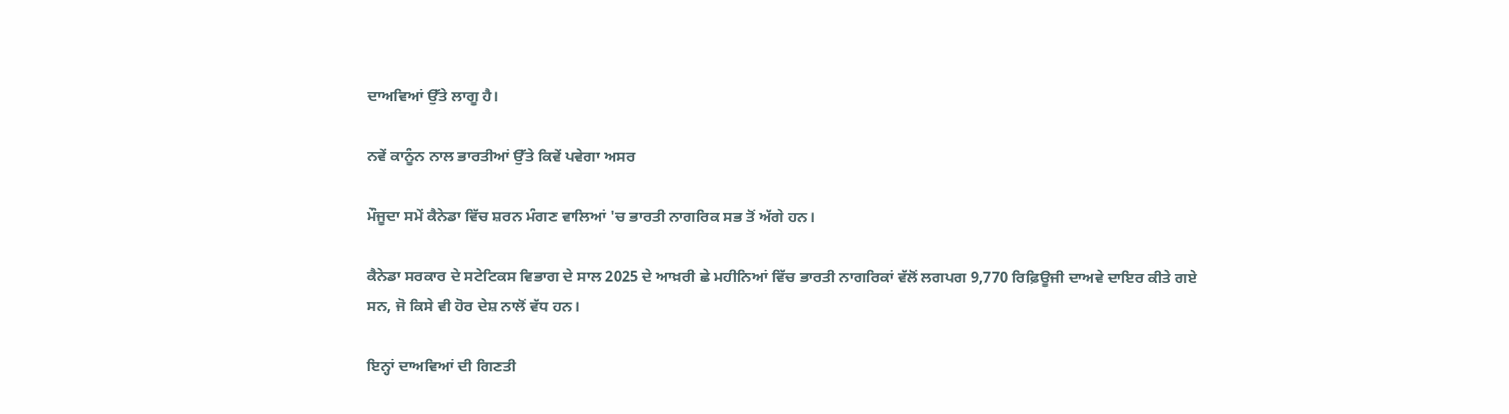ਦਾਅਵਿਆਂ ਉੱਤੇ ਲਾਗੂ ਹੈ।

ਨਵੇਂ ਕਾਨੂੰਨ ਨਾਲ ਭਾਰਤੀਆਂ ਉੱਤੇ ਕਿਵੇਂ ਪਵੇਗਾ ਅਸਰ

ਮੌਜੂਦਾ ਸਮੇਂ ਕੈਨੇਡਾ ਵਿੱਚ ਸ਼ਰਨ ਮੰਗਣ ਵਾਲਿਆਂ 'ਚ ਭਾਰਤੀ ਨਾਗਰਿਕ ਸਭ ਤੋਂ ਅੱਗੇ ਹਨ।

ਕੈਨੇਡਾ ਸਰਕਾਰ ਦੇ ਸਟੇਟਿਕਸ ਵਿਭਾਗ ਦੇ ਸਾਲ 2025 ਦੇ ਆਖ਼ਰੀ ਛੇ ਮਹੀਨਿਆਂ ਵਿੱਚ ਭਾਰਤੀ ਨਾਗਰਿਕਾਂ ਵੱਲੋਂ ਲਗਪਗ 9,770 ਰਿਫ਼ਿਊਜੀ ਦਾਅਵੇ ਦਾਇਰ ਕੀਤੇ ਗਏ ਸਨ, ਜੋ ਕਿਸੇ ਵੀ ਹੋਰ ਦੇਸ਼ ਨਾਲੋਂ ਵੱਧ ਹਨ।

ਇਨ੍ਹਾਂ ਦਾਅਵਿਆਂ ਦੀ ਗਿਣਤੀ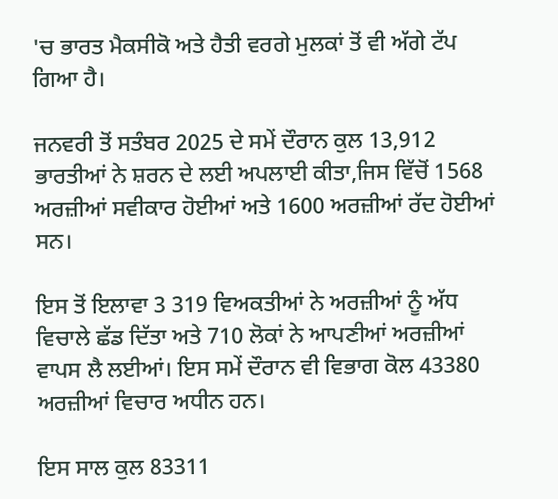'ਚ ਭਾਰਤ ਮੈਕਸੀਕੋ ਅਤੇ ਹੈਤੀ ਵਰਗੇ ਮੁਲਕਾਂ ਤੋਂ ਵੀ ਅੱਗੇ ਟੱਪ ਗਿਆ ਹੈ।

ਜਨਵਰੀ ਤੋਂ ਸਤੰਬਰ 2025 ਦੇ ਸਮੇਂ ਦੌਰਾਨ ਕੁਲ 13,912 ਭਾਰਤੀਆਂ ਨੇ ਸ਼ਰਨ ਦੇ ਲਈ ਅਪਲਾਈ ਕੀਤਾ,ਜਿਸ ਵਿੱਚੋਂ 1568 ਅਰਜ਼ੀਆਂ ਸਵੀਕਾਰ ਹੋਈਆਂ ਅਤੇ 1600 ਅਰਜ਼ੀਆਂ ਰੱਦ ਹੋਈਆਂ ਸਨ।

ਇਸ ਤੋਂ ਇਲਾਵਾ 3 319 ਵਿਅਕਤੀਆਂ ਨੇ ਅਰਜ਼ੀਆਂ ਨੂੰ ਅੱਧ ਵਿਚਾਲੇ ਛੱਡ ਦਿੱਤਾ ਅਤੇ 710 ਲੋਕਾਂ ਨੇ ਆਪਣੀਆਂ ਅਰਜ਼ੀਆਂ ਵਾਪਸ ਲੈ ਲਈਆਂ। ਇਸ ਸਮੇਂ ਦੌਰਾਨ ਵੀ ਵਿਭਾਗ ਕੋਲ 43380 ਅਰਜ਼ੀਆਂ ਵਿਚਾਰ ਅਧੀਨ ਹਨ।

ਇਸ ਸਾਲ ਕੁਲ 83311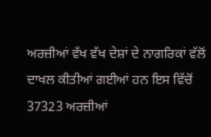ਅਰਜ਼ੀਆਂ ਵੱਖ ਵੱਖ ਦੇਸ਼ਾਂ ਦੇ ਨਾਗਰਿਕਾਂ ਵੱਲੋਂ ਦਾਖਲ ਕੀਤੀਆਂ ਗਈਆਂ ਹਨ ਇਸ ਵਿੱਚੋਂ 37323 ਅਰਜ਼ੀਆਂ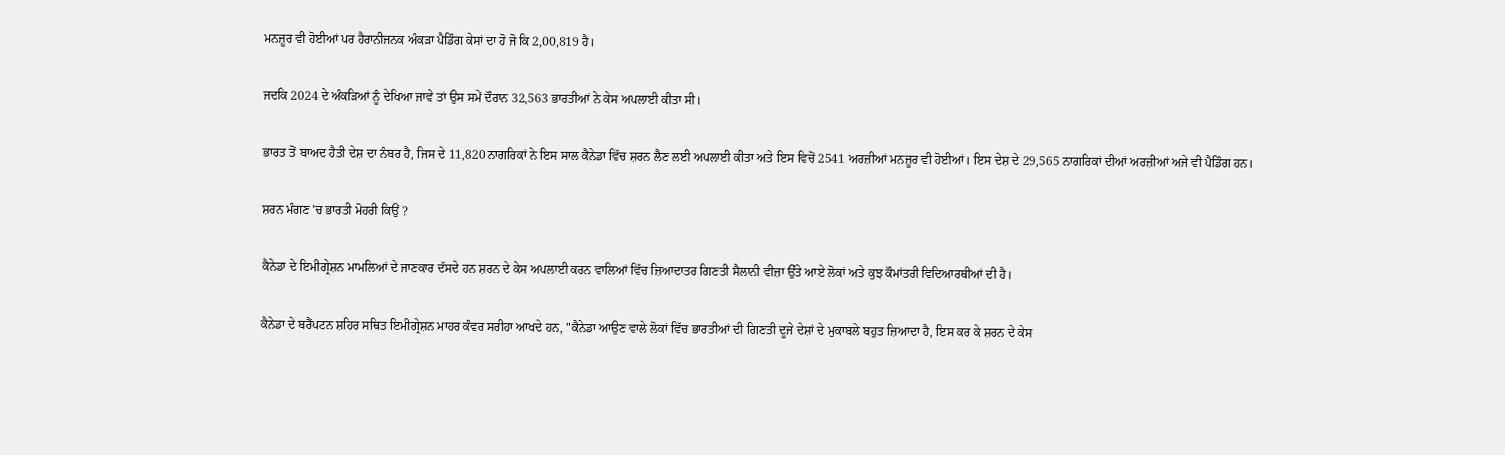ਮਨਜ਼ੂਰ ਵੀ ਹੋਈਆਂ ਪਰ ਹੈਰਾਨੀਜਨਕ ਅੰਕੜਾ ਪੈਡਿੰਗ ਕੇਸਾਂ ਦਾ ਹੋ ਜੋ ਕਿ 2,00,819 ਹੈ।

ਜਦਕਿ 2024 ਦੇ ਅੰਕੜਿਆਂ ਨੂੰ ਦੇਖਿਆ ਜਾਵੇ ਤਾਂ ਉਸ ਸਮੇਂ ਦੌਰਾਨ 32,563 ਭਾਰਤੀਆਂ ਨੇ ਕੇਸ ਅਪਲਾਈ ਕੀਤਾ ਸੀ।

ਭਾਰਤ ਤੋਂ ਬਾਅਦ ਹੈਤੀ ਦੇਸ਼ ਦਾ ਨੰਬਰ ਹੈ, ਜਿਸ ਦੇ 11,820 ਨਾਗਰਿਕਾਂ ਨੇ ਇਸ ਸਾਲ ਕੈਨੇਡਾ ਵਿੱਚ ਸ਼ਰਨ ਲੈਣ ਲਈ ਅਪਲਾਈ ਕੀਤਾ ਅਤੇ ਇਸ ਵਿਚੋਂ 2541 ਅਰਜ਼ੀਆਂ ਮਨਜ਼ੂਰ ਵੀ ਹੋਈਆਂ। ਇਸ ਦੇਸ਼ ਦੇ 29,565 ਨਾਗਰਿਕਾਂ ਦੀਆਂ ਅਰਜ਼ੀਆਂ ਅਜੇ ਵੀ ਪੈਡਿੰਗ ਹਨ।

ਸ਼ਰਨ ਮੰਗਣ 'ਚ ਭਾਰਤੀ ਮੋਹਰੀ ਕਿਉਂ ?

ਕੈਨੇਡਾ ਦੇ ਇਮੀਗ੍ਰੇਸ਼ਨ ਮਾਮਲਿਆਂ ਦੇ ਜਾਣਕਾਰ ਦੱਸਦੇ ਹਨ ਸ਼ਰਨ ਦੇ ਕੇਸ ਅਪਲਾਈ ਕਰਨ ਵਾਲਿਆਂ ਵਿੱਚ ਜ਼ਿਆਦਾਤਰ ਗਿਣਤੀ ਸੈਲਾਨੀ ਵੀਜ਼ਾ ਉੱਤੇ ਆਏ ਲੋਕਾਂ ਅਤੇ ਕੁਝ ਕੌਮਾਂਤਰੀ ਵਿਦਿਆਰਥੀਆਂ ਦੀ ਹੈ।

ਕੈਨੇਡਾ ਦੇ ਬਰੈਂਪਟਨ ਸ਼ਹਿਰ ਸਥਿਤ ਇਮੀਗ੍ਰੇਸ਼ਨ ਮਾਹਰ ਕੰਵਰ ਸਰੀਹਾ ਆਖਦੇ ਹਨ, "ਕੈਨੇਡਾ ਆਉਣ ਵਾਲੇ ਲੋਕਾਂ ਵਿੱਚ ਭਾਰਤੀਆਂ ਦੀ ਗਿਣਤੀ ਦੂਜੇ ਦੇਸ਼ਾਂ ਦੇ ਮੁਕਾਬਲੇ ਬਹੁਤ ਜ਼ਿਆਦਾ ਹੈ, ਇਸ ਕਰ ਕੇ ਸ਼ਰਨ ਦੇ ਕੇਸ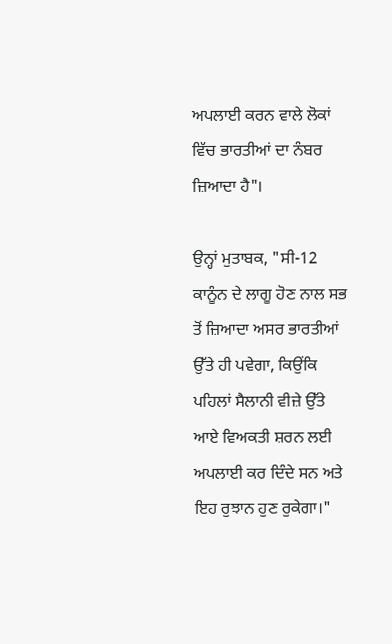ਅਪਲਾਈ ਕਰਨ ਵਾਲੇ ਲੋਕਾਂ ਵਿੱਚ ਭਾਰਤੀਆਂ ਦਾ ਨੰਬਰ ਜ਼ਿਆਦਾ ਹੈ"।

ਉਨ੍ਹਾਂ ਮੁਤਾਬਕ, "ਸੀ-12 ਕਾਨੂੰਨ ਦੇ ਲਾਗੂ ਹੋਣ ਨਾਲ ਸਭ ਤੋਂ ਜ਼ਿਆਦਾ ਅਸਰ ਭਾਰਤੀਆਂ ਉੱਤੇ ਹੀ ਪਵੇਗਾ, ਕਿਉਂਕਿ ਪਹਿਲਾਂ ਸੈਲਾਨੀ ਵੀਜ਼ੇ ਉੱਤੇ ਆਏ ਵਿਅਕਤੀ ਸ਼ਰਨ ਲਈ ਅਪਲਾਈ ਕਰ ਦਿੰਦੇ ਸਨ ਅਤੇ ਇਹ ਰੁਝਾਨ ਹੁਣ ਰੁਕੇਗਾ।"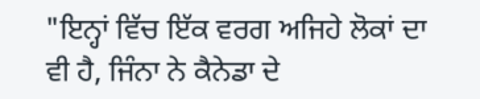"ਇਨ੍ਹਾਂ ਵਿੱਚ ਇੱਕ ਵਰਗ ਅਜਿਹੇ ਲੋਕਾਂ ਦਾ ਵੀ ਹੈ, ਜਿੰਨਾ ਨੇ ਕੈਨੇਡਾ ਦੇ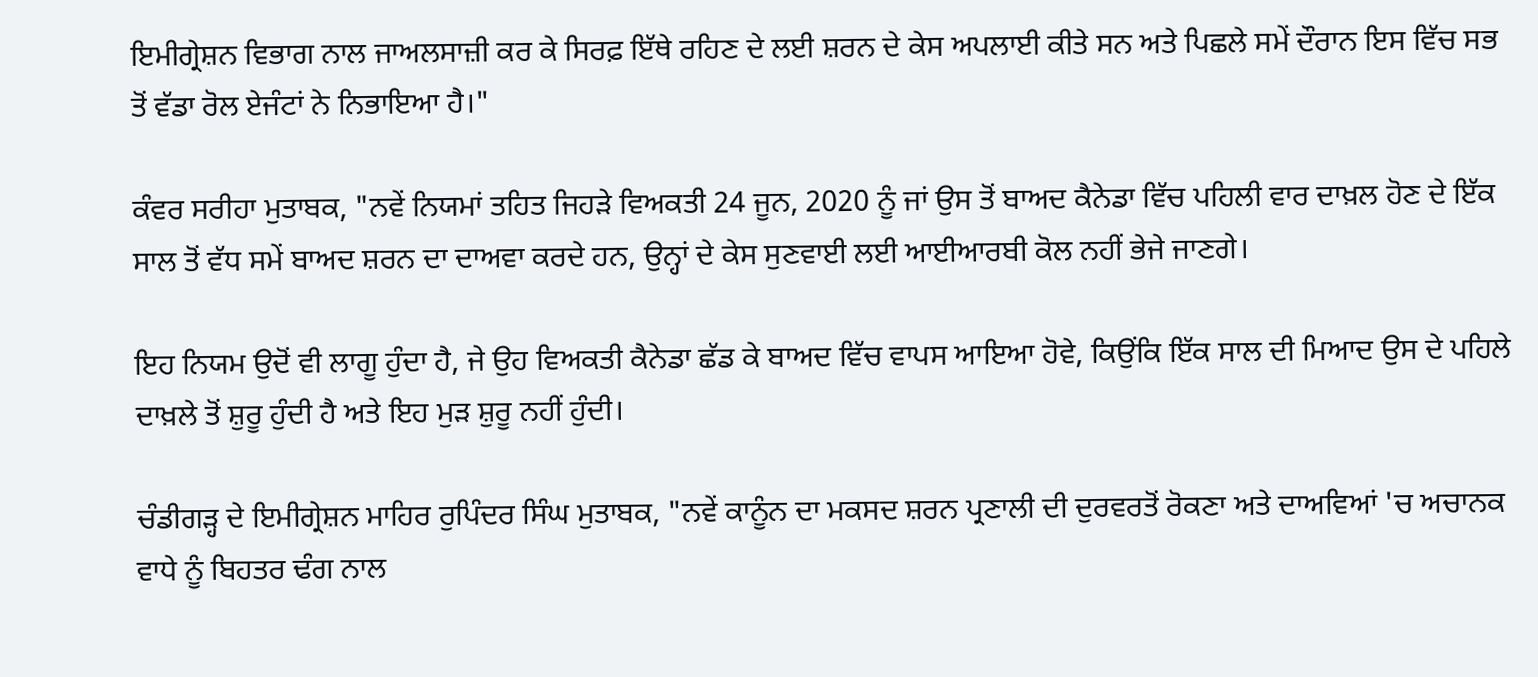ਇਮੀਗ੍ਰੇਸ਼ਨ ਵਿਭਾਗ ਨਾਲ ਜਾਅਲਸਾਜ਼ੀ ਕਰ ਕੇ ਸਿਰਫ਼ ਇੱਥੇ ਰਹਿਣ ਦੇ ਲਈ ਸ਼ਰਨ ਦੇ ਕੇਸ ਅਪਲਾਈ ਕੀਤੇ ਸਨ ਅਤੇ ਪਿਛਲੇ ਸਮੇਂ ਦੌਰਾਨ ਇਸ ਵਿੱਚ ਸਭ ਤੋਂ ਵੱਡਾ ਰੋਲ ਏਜੰਟਾਂ ਨੇ ਨਿਭਾਇਆ ਹੈ।"

ਕੰਵਰ ਸਰੀਹਾ ਮੁਤਾਬਕ, "ਨਵੇਂ ਨਿਯਮਾਂ ਤਹਿਤ ਜਿਹੜੇ ਵਿਅਕਤੀ 24 ਜੂਨ, 2020 ਨੂੰ ਜਾਂ ਉਸ ਤੋਂ ਬਾਅਦ ਕੈਨੇਡਾ ਵਿੱਚ ਪਹਿਲੀ ਵਾਰ ਦਾਖ਼ਲ ਹੋਣ ਦੇ ਇੱਕ ਸਾਲ ਤੋਂ ਵੱਧ ਸਮੇਂ ਬਾਅਦ ਸ਼ਰਨ ਦਾ ਦਾਅਵਾ ਕਰਦੇ ਹਨ, ਉਨ੍ਹਾਂ ਦੇ ਕੇਸ ਸੁਣਵਾਈ ਲਈ ਆਈਆਰਬੀ ਕੋਲ ਨਹੀਂ ਭੇਜੇ ਜਾਣਗੇ।

ਇਹ ਨਿਯਮ ਉਦੋਂ ਵੀ ਲਾਗੂ ਹੁੰਦਾ ਹੈ, ਜੇ ਉਹ ਵਿਅਕਤੀ ਕੈਨੇਡਾ ਛੱਡ ਕੇ ਬਾਅਦ ਵਿੱਚ ਵਾਪਸ ਆਇਆ ਹੋਵੇ, ਕਿਉਂਕਿ ਇੱਕ ਸਾਲ ਦੀ ਮਿਆਦ ਉਸ ਦੇ ਪਹਿਲੇ ਦਾਖ਼ਲੇ ਤੋਂ ਸ਼ੁਰੂ ਹੁੰਦੀ ਹੈ ਅਤੇ ਇਹ ਮੁੜ ਸ਼ੁਰੂ ਨਹੀਂ ਹੁੰਦੀ।

ਚੰਡੀਗੜ੍ਹ ਦੇ ਇਮੀਗ੍ਰੇਸ਼ਨ ਮਾਹਿਰ ਰੁਪਿੰਦਰ ਸਿੰਘ ਮੁਤਾਬਕ, "ਨਵੇਂ ਕਾਨੂੰਨ ਦਾ ਮਕਸਦ ਸ਼ਰਨ ਪ੍ਰਣਾਲੀ ਦੀ ਦੁਰਵਰਤੋਂ ਰੋਕਣਾ ਅਤੇ ਦਾਅਵਿਆਂ 'ਚ ਅਚਾਨਕ ਵਾਧੇ ਨੂੰ ਬਿਹਤਰ ਢੰਗ ਨਾਲ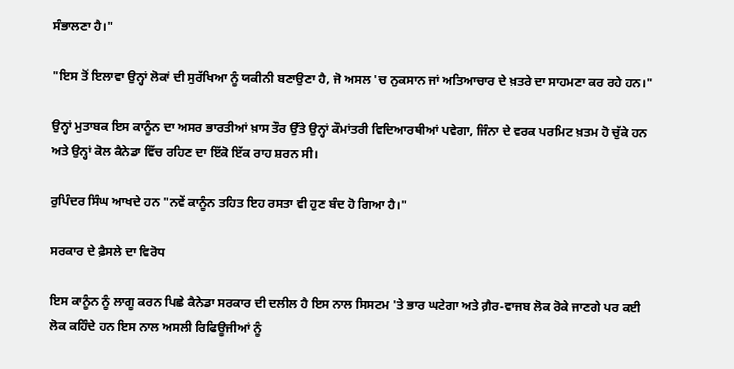ਸੰਭਾਲਣਾ ਹੈ।"

"ਇਸ ਤੋਂ ਇਲਾਵਾ ਉਨ੍ਹਾਂ ਲੋਕਾਂ ਦੀ ਸੁਰੱਖਿਆ ਨੂੰ ਯਕੀਨੀ ਬਣਾਉਣਾ ਹੈ, ਜੋ ਅਸਲ 'ਚ ਨੁਕਸਾਨ ਜਾਂ ਅਤਿਆਚਾਰ ਦੇ ਖ਼ਤਰੇ ਦਾ ਸਾਹਮਣਾ ਕਰ ਰਹੇ ਹਨ।"

ਉਨ੍ਹਾਂ ਮੁਤਾਬਕ ਇਸ ਕਾਨੂੰਨ ਦਾ ਅਸਰ ਭਾਰਤੀਆਂ ਖ਼ਾਸ ਤੌਰ ਉੱਤੇ ਉਨ੍ਹਾਂ ਕੌਮਾਂਤਰੀ ਵਿਦਿਆਰਥੀਆਂ ਪਵੇਗਾ, ਜਿੰਨਾ ਦੇ ਵਰਕ ਪਰਮਿਟ ਖ਼ਤਮ ਹੋ ਚੁੱਕੇ ਹਨ ਅਤੇ ਉਨ੍ਹਾਂ ਕੋਲ ਕੈਨੇਡਾ ਵਿੱਚ ਰਹਿਣ ਦਾ ਇੱਕੋ ਇੱਕ ਰਾਹ ਸ਼ਰਨ ਸੀ।

ਰੁਪਿੰਦਰ ਸਿੰਘ ਆਖਦੇ ਹਨ "ਨਵੇਂ ਕਾਨੂੰਨ ਤਹਿਤ ਇਹ ਰਸਤਾ ਵੀ ਹੁਣ ਬੰਦ ਹੋ ਗਿਆ ਹੈ।"

ਸਰਕਾਰ ਦੇ ਫ਼ੈਸਲੇ ਦਾ ਵਿਰੋਧ

ਇਸ ਕਾਨੂੰਨ ਨੂੰ ਲਾਗੂ ਕਰਨ ਪਿਛੇ ਕੈਨੇਡਾ ਸਰਕਾਰ ਦੀ ਦਲੀਲ ਹੈ ਇਸ ਨਾਲ ਸਿਸਟਮ 'ਤੇ ਭਾਰ ਘਟੇਗਾ ਅਤੇ ਗ਼ੈਰ-ਵਾਜਬ ਲੋਕ ਰੋਕੇ ਜਾਣਗੇ ਪਰ ਕਈ ਲੋਕ ਕਹਿੰਦੇ ਹਨ ਇਸ ਨਾਲ ਅਸਲੀ ਰਿਫਿਊਜੀਆਂ ਨੂੰ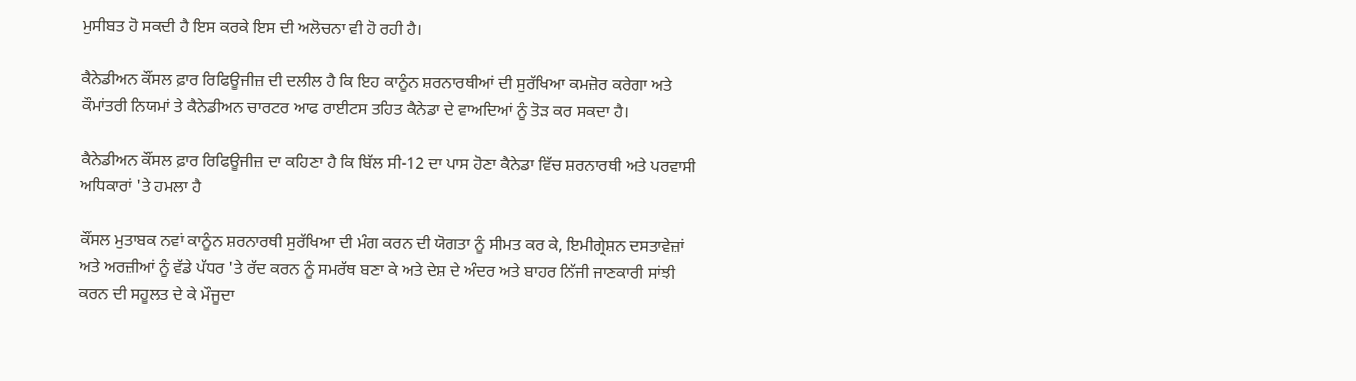ਮੁਸੀਬਤ ਹੋ ਸਕਦੀ ਹੈ ਇਸ ਕਰਕੇ ਇਸ ਦੀ ਅਲੋਚਨਾ ਵੀ ਹੋ ਰਹੀ ਹੈ।

ਕੈਨੇਡੀਅਨ ਕੌਂਸਲ ਫ਼ਾਰ ਰਿਫਿਊਜੀਜ਼ ਦੀ ਦਲੀਲ ਹੈ ਕਿ ਇਹ ਕਾਨੂੰਨ ਸ਼ਰਨਾਰਥੀਆਂ ਦੀ ਸੁਰੱਖਿਆ ਕਮਜ਼ੋਰ ਕਰੇਗਾ ਅਤੇ ਕੌਮਾਂਤਰੀ ਨਿਯਮਾਂ ਤੇ ਕੈਨੇਡੀਅਨ ਚਾਰਟਰ ਆਫ ਰਾਈਟਸ ਤਹਿਤ ਕੈਨੇਡਾ ਦੇ ਵਾਅਦਿਆਂ ਨੂੰ ਤੋੜ ਕਰ ਸਕਦਾ ਹੈ।

ਕੈਨੇਡੀਅਨ ਕੌਂਸਲ ਫ਼ਾਰ ਰਿਫਿਊਜੀਜ਼ ਦਾ ਕਹਿਣਾ ਹੈ ਕਿ ਬਿੱਲ ਸੀ-12 ਦਾ ਪਾਸ ਹੋਣਾ ਕੈਨੇਡਾ ਵਿੱਚ ਸ਼ਰਨਾਰਥੀ ਅਤੇ ਪਰਵਾਸੀ ਅਧਿਕਾਰਾਂ 'ਤੇ ਹਮਲਾ ਹੈ

ਕੌਂਸਲ ਮੁਤਾਬਕ ਨਵਾਂ ਕਾਨੂੰਨ ਸ਼ਰਨਾਰਥੀ ਸੁਰੱਖਿਆ ਦੀ ਮੰਗ ਕਰਨ ਦੀ ਯੋਗਤਾ ਨੂੰ ਸੀਮਤ ਕਰ ਕੇ, ਇਮੀਗ੍ਰੇਸ਼ਨ ਦਸਤਾਵੇਜ਼ਾਂ ਅਤੇ ਅਰਜ਼ੀਆਂ ਨੂੰ ਵੱਡੇ ਪੱਧਰ 'ਤੇ ਰੱਦ ਕਰਨ ਨੂੰ ਸਮਰੱਥ ਬਣਾ ਕੇ ਅਤੇ ਦੇਸ਼ ਦੇ ਅੰਦਰ ਅਤੇ ਬਾਹਰ ਨਿੱਜੀ ਜਾਣਕਾਰੀ ਸਾਂਝੀ ਕਰਨ ਦੀ ਸਹੂਲਤ ਦੇ ਕੇ ਮੌਜੂਦਾ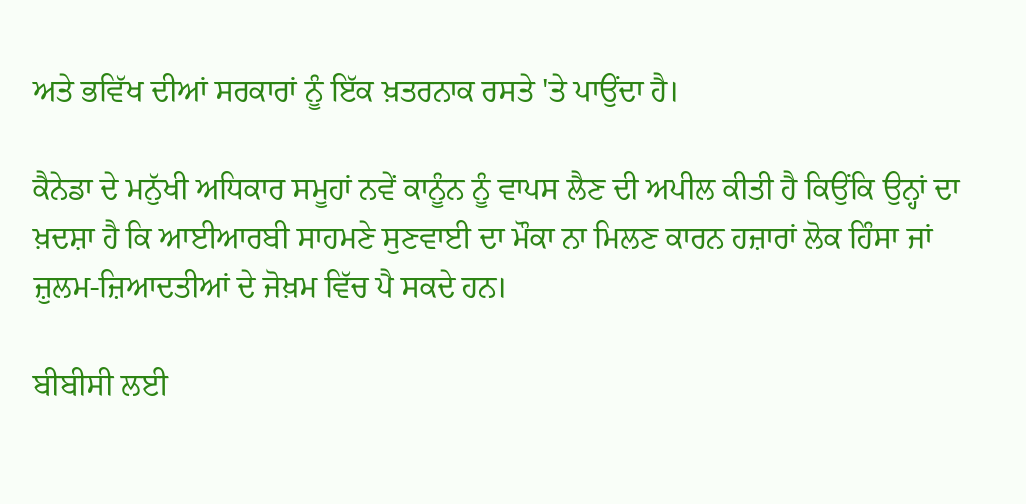ਅਤੇ ਭਵਿੱਖ ਦੀਆਂ ਸਰਕਾਰਾਂ ਨੂੰ ਇੱਕ ਖ਼ਤਰਨਾਕ ਰਸਤੇ 'ਤੇ ਪਾਉਂਦਾ ਹੈ।

ਕੈਨੇਡਾ ਦੇ ਮਨੁੱਖੀ ਅਧਿਕਾਰ ਸਮੂਹਾਂ ਨਵੇਂ ਕਾਨੂੰਨ ਨੂੰ ਵਾਪਸ ਲੈਣ ਦੀ ਅਪੀਲ ਕੀਤੀ ਹੈ ਕਿਉਂਕਿ ਉਨ੍ਹਾਂ ਦਾ ਖ਼ਦਸ਼ਾ ਹੈ ਕਿ ਆਈਆਰਬੀ ਸਾਹਮਣੇ ਸੁਣਵਾਈ ਦਾ ਮੌਕਾ ਨਾ ਮਿਲਣ ਕਾਰਨ ਹਜ਼ਾਰਾਂ ਲੋਕ ਹਿੰਸਾ ਜਾਂ ਜ਼ੁਲਮ-ਜ਼ਿਆਦਤੀਆਂ ਦੇ ਜੋਖ਼ਮ ਵਿੱਚ ਪੈ ਸਕਦੇ ਹਨ।

ਬੀਬੀਸੀ ਲਈ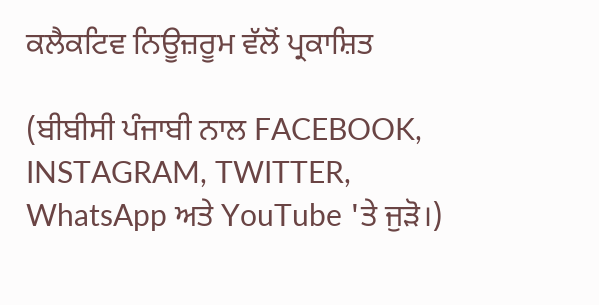ਕਲੈਕਟਿਵ ਨਿਊਜ਼ਰੂਮ ਵੱਲੋਂ ਪ੍ਰਕਾਸ਼ਿਤ

(ਬੀਬੀਸੀ ਪੰਜਾਬੀ ਨਾਲ FACEBOOK, INSTAGRAM, TWITTER, WhatsApp ਅਤੇ YouTube 'ਤੇ ਜੁੜੋ।)